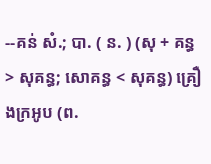--គន់ សំ.; បា. ( ន. ) (សុ + គន្ធ > សុគន្ធ; សោគន្ធ < សុគន្ធ) គ្រឿងក្រអូប (ព.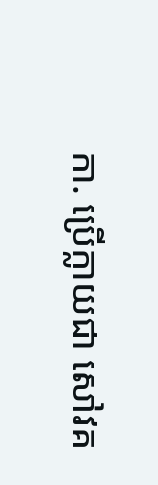កា. ប្រើក្លាយជា សៅវគ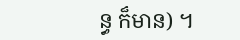ន្ធ ក៏មាន) ។